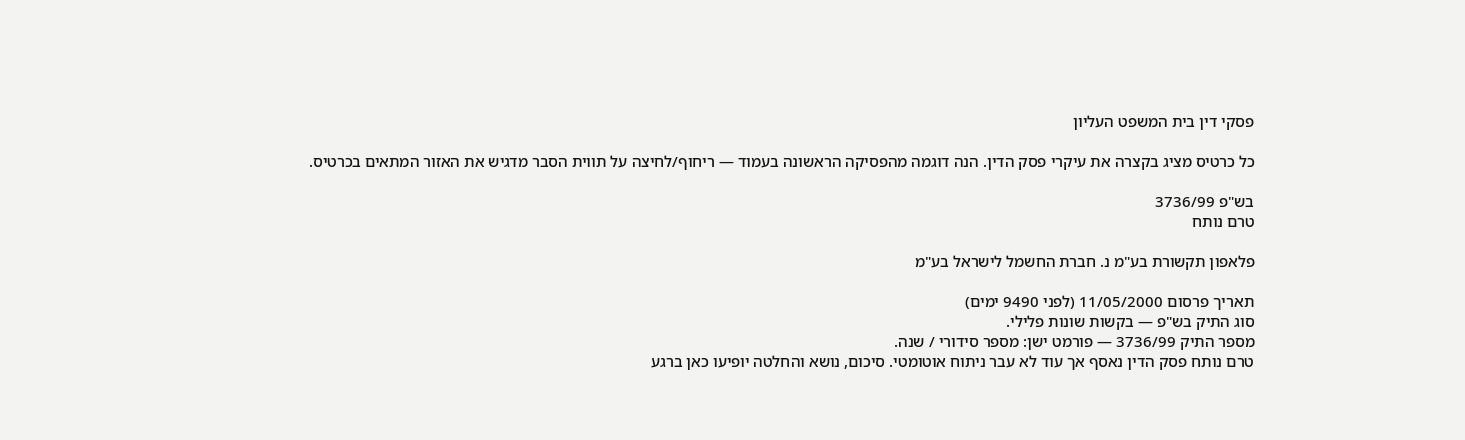פסקי דין בית המשפט העליון

כל כרטיס מציג בקצרה את עיקרי פסק הדין. הנה דוגמה מהפסיקה הראשונה בעמוד — ריחוף/לחיצה על תווית הסבר מדגיש את האזור המתאים בכרטיס.

בש"פ 3736/99
טרם נותח

פלאפון תקשורת בע"מ נ. חברת החשמל לישראל בע"מ

תאריך פרסום 11/05/2000 (לפני 9490 ימים)
סוג התיק בש"פ — בקשות שונות פלילי.
מספר התיק 3736/99 — פורמט ישן: מספר סידורי / שנה.
טרם נותח פסק הדין נאסף אך עוד לא עבר ניתוח אוטומטי. סיכום, נושא והחלטה יופיעו כאן ברגע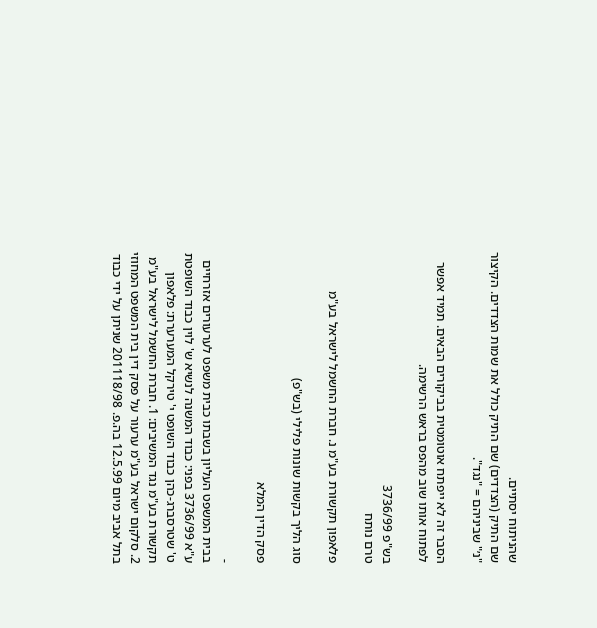שהניתוח יסתיים.
שם התיק (הצדדים) שם התיק כולל את שמות הצדדים. הקיצור "נ׳" שביניהם = "נגד".

הסבר זה לא ייפתח אוטומטית בביקורים הבאים. תמיד אפשר לפתוח אותו שוב מהפס בראש הרשימה.

בש"פ 3736/99
טרם נותח

פלאפון תקשורת בע"מ נ. חברת החשמל לישראל בע"מ

סוג הליך בקשות שונות פלילי (בש"פ)

פסק הדין המלא

-
בבית המשפט העליון בשבתו כבית משפט לערעורים אזרחיים ע"א 3736/99 בפני: כבוד המשנה לנשיא ש' לוין כבוד השופטת ט' שטרסברג-כהן כבוד השופט י' טירקל המערערת: פלאפון תקשורת בע"מ נגד המשיבים: 1. חברת החשמל לישראל בע"מ 2. סלקום ישראל בע"מ ערעור על פסק דין בית המשפט המחוזי בתל אביב מיום 12.5.99 בה.פ. 201118/98 שניתן על ידי כבוד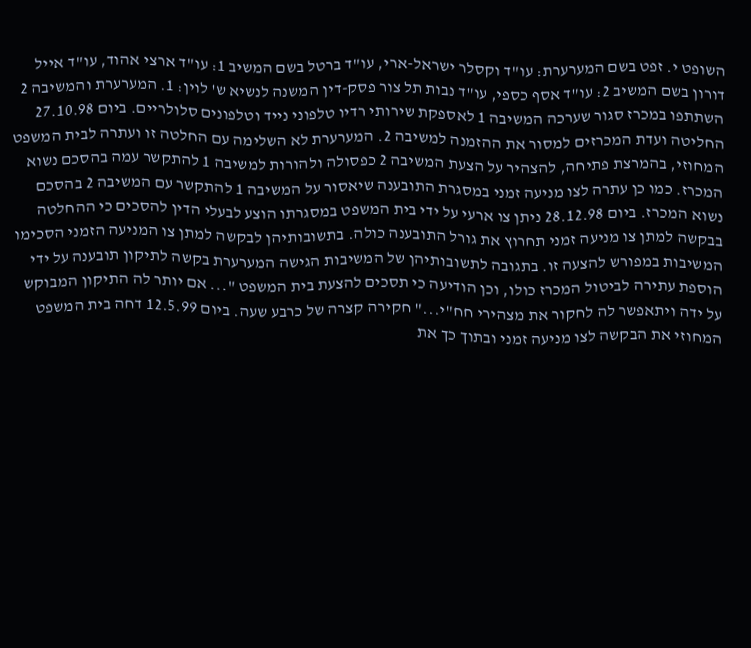השופט י. זפט בשם המערערת: עו"ד וקסלר ישראל-ארי, עו"ד ברטל בשם המשיב 1: עו"ד ארצי אהוד, עו"ד אייל דורון בשם המשיב 2: עו"ד אסף כספי, עו"ד נבות תל צור פסק-דין המשנה לנשיא ש' לוין: 1. המערערת והמשיבה 2 השתתפו במכרז סגור שערכה המשיבה 1 לאספקת שירותי רדיו טלפוני נייד וטלפונים סלולריים. ביום 27.10.98 החליטה ועדת המכרזים למסור את ההזמנה למשיבה 2. המערערת לא השלימה עם החלטה זו ועתרה לבית המשפט המחוזי, בהמרצת פתיחה, להצהיר על הצעת המשיבה 2 כפסולה ולהורות למשיבה 1 להתקשר עמה בהסכם נשוא המכרז. כמו כן עתרה לצו מניעה זמני במסגרת התובענה שיאסור על המשיבה 1 להתקשר עם המשיבה 2 בהסכם נשוא המכרז. ביום 28.12.98 ניתן צו ארעי על ידי בית המשפט במסגרתו הוצע לבעלי הדין להסכים כי ההחלטה בבקשה למתן צו מניעה זמני תחרוץ את גורל התובענה כולה. בתשובותיהן לבקשה למתן צו המניעה הזמני הסכימו המשיבות במפורש להצעה זו. בתגובה לתשובותיהן של המשיבות הגישה המערערת בקשה לתיקון תובענה על ידי הוספת עתירה לביטול המכרז כולו, וכן הודיעה כי תסכים להצעת בית המשפט "... אם יותר לה התיקון המבוקש על ידה ויתאפשר לה לחקור את מצהירי חח"י..." חקירה קצרה של כרבע שעה. ביום 12.5.99 דחה בית המשפט המחוזי את הבקשה לצו מניעה זמני ובתוך כך את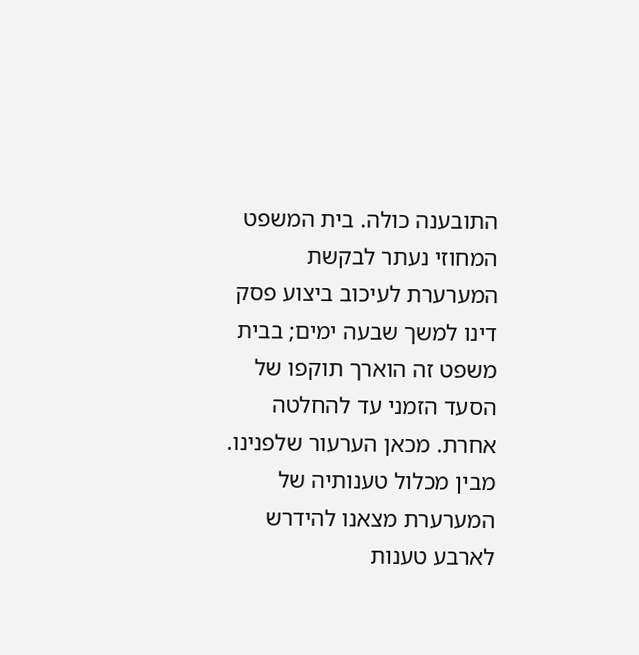התובענה כולה. בית המשפט המחוזי נעתר לבקשת המערערת לעיכוב ביצוע פסק דינו למשך שבעה ימים; בבית משפט זה הוארך תוקפו של הסעד הזמני עד להחלטה אחרת. מכאן הערעור שלפנינו. מבין מכלול טענותיה של המערערת מצאנו להידרש לארבע טענות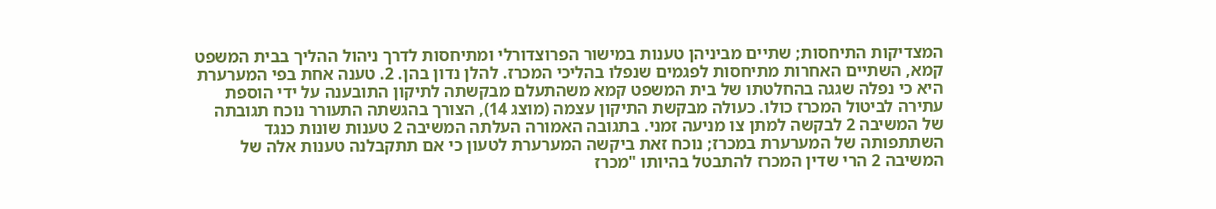המצדיקות התיחסות; שתיים מביניהן טענות במישור הפרוצדורלי ומתיחסות לדרך ניהול ההליך בבית המשפט קמא, השתיים האחרות מתיחסות לפגמים שנפלו בהליכי המכרז. להלן נדון בהן. 2. טענה אחת בפי המערערת היא כי נפלה שגגה בהחלטתו של בית המשפט קמא משהתעלם מבקשתה לתיקון התובענה על ידי הוספת עתירה לביטול המכרז כולו. כעולה מבקשת התיקון עצמה (מוצג 14), הצורך בהגשתה התעורר נוכח תגובתה של המשיבה 2 לבקשה למתן צו מניעה זמני. בתגובה האמורה העלתה המשיבה 2 טענות שונות כנגד השתתפותה של המערערת במכרז; נוכח זאת ביקשה המערערת לטעון כי אם תתקבלנה טענות אלה של המשיבה 2 הרי שדין המכרז להתבטל בהיותו "מכרז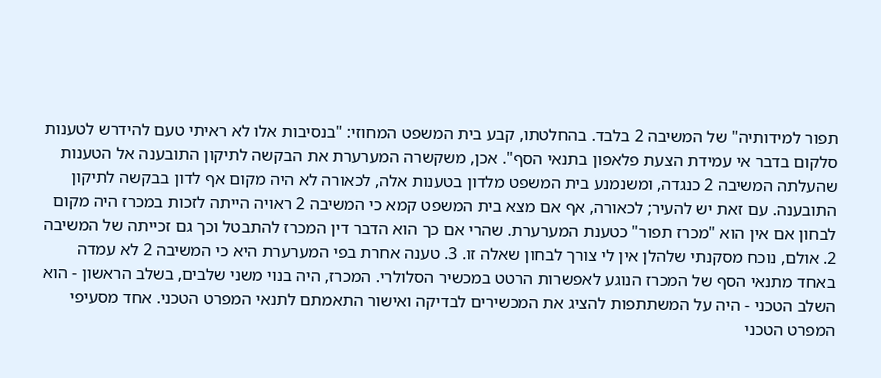תפור למידותיה" של המשיבה 2 בלבד. בהחלטתו, קבע בית המשפט המחוזי: "בנסיבות אלו לא ראיתי טעם להידרש לטענות סלקום בדבר אי עמידת הצעת פלאפון בתנאי הסף". אכן, משקשרה המערערת את הבקשה לתיקון התובענה אל הטענות שהעלתה המשיבה 2 כנגדה, ומשנמנע בית המשפט מלדון בטענות אלה, לכאורה לא היה מקום אף לדון בבקשה לתיקון התובענה. עם זאת יש להעיר; לכאורה, אף אם מצא בית המשפט קמא כי המשיבה 2 ראויה הייתה לזכות במכרז היה מקום לבחון אם אין הוא "מכרז תפור" כטענת המערערת. שהרי אם כך הוא הדבר דין המכרז להתבטל וכך גם זכייתה של המשיבה 2. אולם, נוכח מסקנתי שלהלן אין לי צורך לבחון שאלה זו. 3. טענה אחרת בפי המערערת היא כי המשיבה 2 לא עמדה באחד מתנאי הסף של המכרז הנוגע לאפשרות הרטט במכשיר הסלולרי. המכרז, היה בנוי משני שלבים, בשלב הראשון - הוא השלב הטכני - היה על המשתתפות להציג את המכשירים לבדיקה ואישור התאמתם לתנאי המפרט הטכני. אחד מסעיפי המפרט הטכני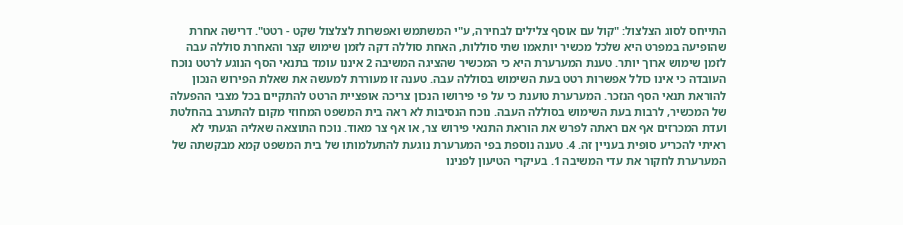התייחס לסוג הצלצול: "קול עם אוסף צלילים לבחירה, ע"י המשתמש ואפשרות לצלצול שקט - רטט". דרישה אחרת שהופיעה במפרט היא שלכל מכשיר יותאמו שתי סוללות, האחת סוללה דקה לזמן שימוש קצר והאחרת סוללה עבה לזמן שימוש ארוך יותר. טענת המערערת היא כי המכשיר שהציגה המשיבה 2 איננו עומד בתנאי הסף הנוגע לרטט נוכח העובדה כי אינו כולל אפשרות רטט בעת השימוש בסוללה עבה. טענה זו מעוררת למעשה את שאלת הפירוש הנכון להוראת תנאי הסף הנזכר. המערערת טוענת כי על פי פירושו הנכון צריכה אופציית הרטט להתקיים בכל מצבי ההפעלה של המכשיר, לרבות בעת השימוש בסוללה העבה. נוכח הנסיבות לא ראה בית המשפט המחוזי מקום להתערב בהחלטת ועדת המכרזים אף אם ראתה לפרש את הוראת התנאי פירוש צר, או אף צר מאוד. נוכח התוצאה שאליה הגעתי לא ראיתי להכריע סופית בעניין זה. 4. טענה נוספת בפי המערערת נוגעת להתעלמותו של בית המשפט קמא מבקשתה של המערערת לחקור את עדי המשיבה 1. בעיקרי הטיעון לפנינו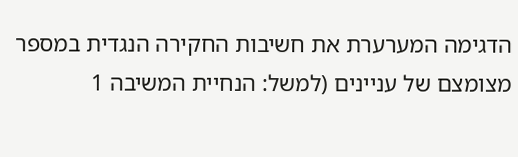הדגימה המערערת את חשיבות החקירה הנגדית במספר מצומצם של עניינים (למשל: הנחיית המשיבה 1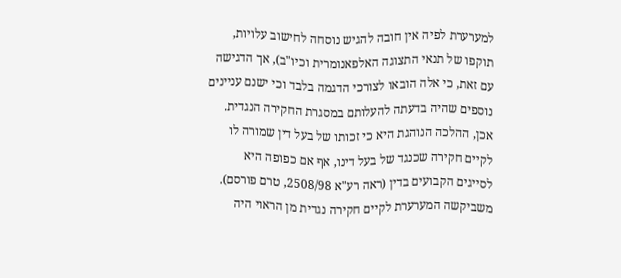למערערת לפיה אין חובה להגיש נוסחה לחישוב עלויות, תוקפו של תנאי התצוגה האלפאנומרית וכיו"ב), אך הדגישה עם זאת, כי אלה הובאו לצורכי הדגמה בלבד וכי ישנם עניינים נוספים שהיה בדעתה להעלותם במסגרת החקירה הנגדית. אכן, ההלכה הנוהגת היא כי זכותו של בעל דין שמורה לו לקיים חקירה שכנגד של בעל דינו, אף אם כפופה היא לסייגים הקבועים בדין (ראה רע"א 2508/98, טרם פורסם). משביקשה המערערת לקיים חקירה נגדית מן הראוי היה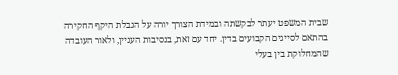שבית המשפט יעתר לבקשתה ובמידת הצורך יורה על הגבלת היקף החקירה בהתאם לסייגים הקבועים בדין. יחד עם זאת, בנסיבות העניין, ולאור העובדה שהמחלוקת בין בעלי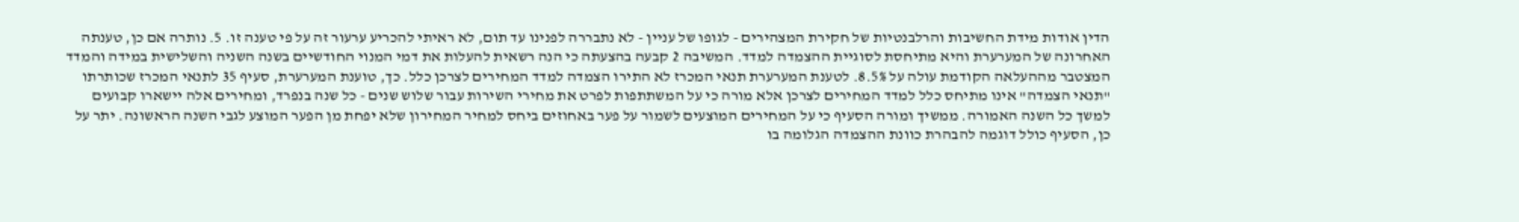הדין אודות מידת החשיבות והרלבנטיות של חקירת המצהירים - לגופו של עניין - לא נתבררה לפנינו עד תום, לא ראיתי להכריע ערעור זה על פי טענה זו. 5. נותרה אם כן, טענתה האחרונה של המערערת והיא מתיחסת לסוגיית ההצמדה למדד. המשיבה 2 קבעה בהצעתה כי הנה רשאית להעלות את דמי המנוי החודשיים בשנה השניה והשלישית במידה והמדד המצטבר מההעלאה הקודמת עולה על 8.5%. לטענת המערערת תנאי המכרז לא התירו הצמדה למדד המחירים לצרכן כלל. כך, טוענת המערערת, סעיף 35 לתנאי המכרז שכותרתו "תנאי הצמדה" אינו מתיחס כלל למדד המחירים לצרכן אלא מורה כי על המשתתפות לפרט את מחירי השירות עבור שלוש שנים - כל שנה בנפרד, ומחירים אלה יישארו קבועים למשך כל השנה האמורה. ממשיך ומורה הסעיף כי על המחירים המוצעים לשמור על פער באחוזים ביחס למחיר המחירון שלא יפחת מן הפער המוצע לגבי השנה הראשונה. יתר על כן, הסעיף כולל דוגמה להבהרת כוונת ההצמדה הגלומה בו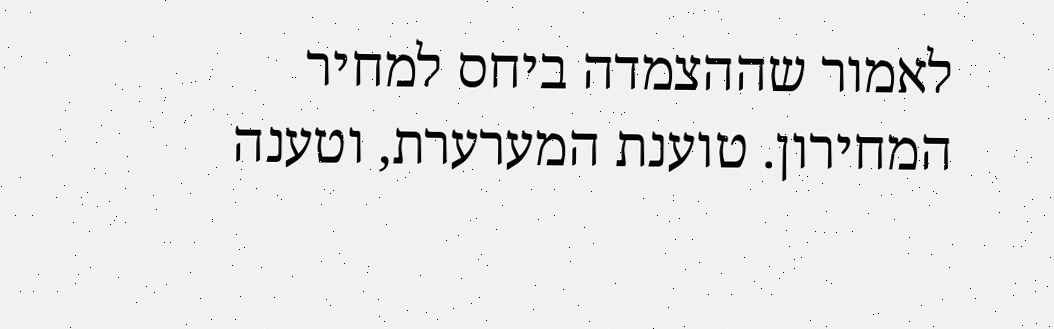לאמור שההצמדה ביחס למחיר המחירון. טוענת המערערת, וטענה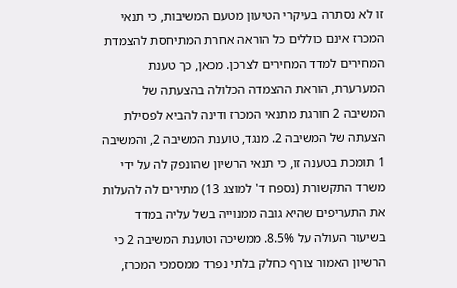זו לא נסתרה בעיקרי הטיעון מטעם המשיבות, כי תנאי המכרז אינם כוללים כל הוראה אחרת המתיחסת להצמדת המחירים למדד המחירים לצרכן. מכאן, כך טענת המערערת, הוראת ההצמדה הכלולה בהצעתה של המשיבה 2 חורגת מתנאי המכרז ודינה להביא לפסילת הצעתה של המשיבה 2. מנגד, טוענת המשיבה 2, והמשיבה 1 תומכת בטענה זו, כי תנאי הרשיון שהונפק לה על ידי משרד התקשורת (נספח ד' למוצג 13) מתירים לה להעלות את התעריפים שהיא גובה ממנוייה בשל עליה במדד בשיעור העולה על 8.5%. ממשיכה וטוענת המשיבה 2 כי הרשיון האמור צורף כחלק בלתי נפרד ממסמכי המכרז,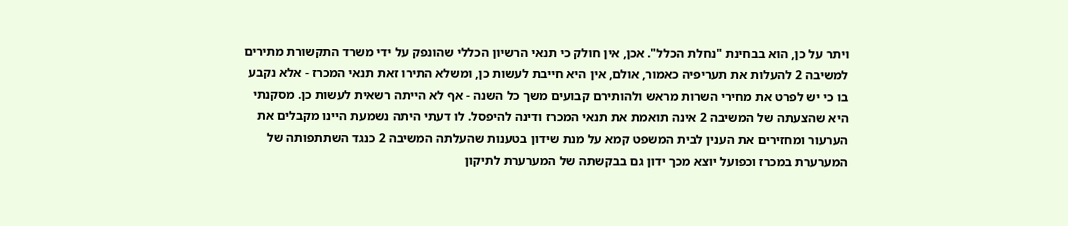ויתר על כן, הוא בבחינת "נחלת הכלל". אכן, אין חולק כי תנאי הרשיון הכללי שהונפק על ידי משרד התקשורת מתירים למשיבה 2 להעלות את תעריפיה כאמור, אולם, אין היא חייבת לעשות כן, ומשלא התירו זאת תנאי המכרז - אלא נקבע בו כי יש לפרט את מחירי השרות מראש ולהותירם קבועים משך כל השנה - אף לא הייתה רשאית לעשות כן. מסקנתי היא שהצעתה של המשיבה 2 אינה תואמת את תנאי המכרז ודינה להיפסל. לו דעתי היתה נשמעת היינו מקבלים את הערעור ומחזירים את הענין לבית המשפט קמא על מנת שידון בטענות שהעלתה המשיבה 2 כנגד השתתפותה של המערערת במכרז וכפועל יוצא מכך ידון גם בבקשתה של המערערת לתיקון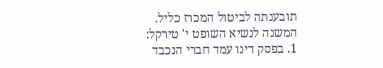תובענתה לביטול המכרז כליל. המשנה לנשיא השופט י' טירקל: 1. בפסק דינו עמד חברי הנכבד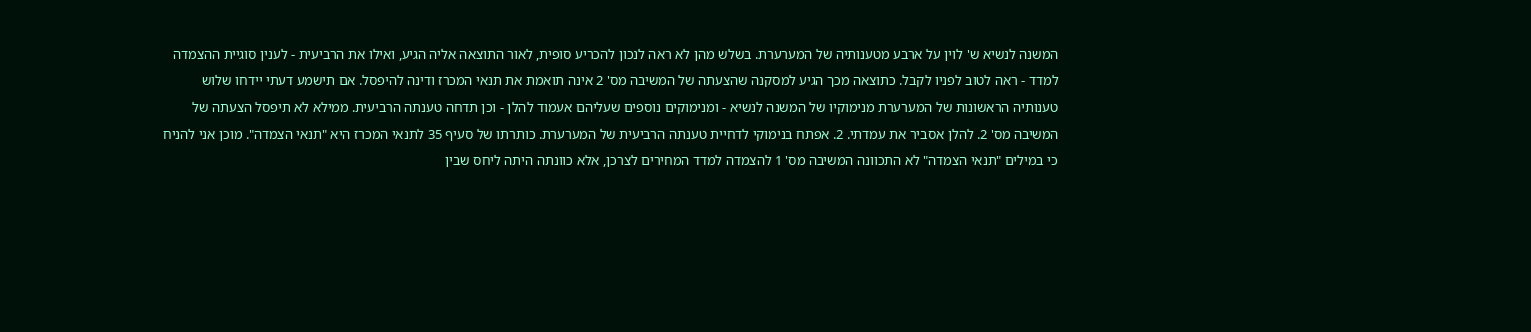המשנה לנשיא ש' לוין על ארבע מטענותיה של המערערת. בשלש מהן לא ראה לנכון להכריע סופית, לאור התוצאה אליה הגיע, ואילו את הרביעית - לענין סוגיית ההצמדה למדד - ראה לטוב לפניו לקבל. כתוצאה מכך הגיע למסקנה שהצעתה של המשיבה מס' 2 אינה תואמת את תנאי המכרז ודינה להיפסל. אם תישמע דעתי יידחו שלוש טענותיה הראשונות של המערערת מנימוקיו של המשנה לנשיא - ומנימוקים נוספים שעליהם אעמוד להלן - וכן תדחה טענתה הרביעית. ממילא לא תיפסל הצעתה של המשיבה מס' 2. להלן אסביר את עמדתי. 2. אפתח בנימוקי לדחיית טענתה הרביעית של המערערת. כותרתו של סעיף 35 לתנאי המכרז היא "תנאי הצמדה". מוכן אני להניח כי במילים "תנאי הצמדה" לא התכוונה המשיבה מס' 1 להצמדה למדד המחירים לצרכן, אלא כוונתה היתה ליחס שבין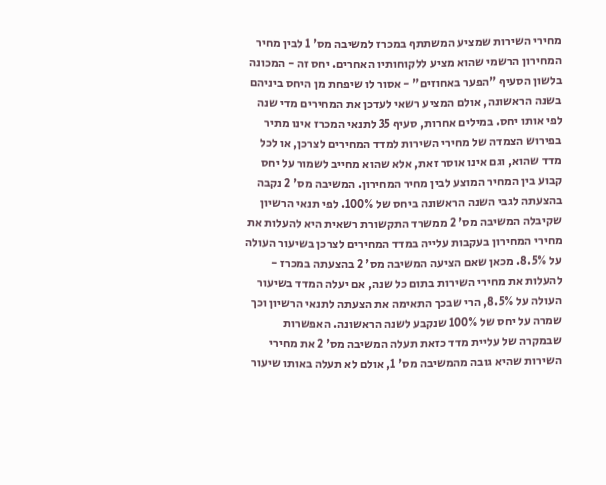מחירי השירות שמציע המשתתף במכרז למשיבה מס' 1 לבין מחיר המחירון הרשמי שהוא מציע ללקוחותיו האחרים. יחס זה - המכונה בלשון הסעיף "הפער באחוזים" - אסור לו שיפחת מן היחס ביניהם בשנה הראשונה, אולם המציע רשאי לעדכן את המחירים מדי שנה לפי אותו יחס. במילים אחרות, סעיף 35 לתנאי המכרז אינו מתיר בפירוש הצמדה של מחירי השירות למדד המחירים לצרכן, או לכל מדד שהוא, וגם אינו אוסר זאת, אלא שהוא מחייב לשמור על יחס קבוע בין המחיר המוצע לבין מחיר המחירון. המשיבה מס' 2 נקבה בהצעתה לגבי השנה הראשונה ביחס של 100%. לפי תנאי הרשיון שקיבלה המשיבה מס' 2 ממשרד התקשורת רשאית היא להעלות את מחירי המחירון בעקבות עלייה במדד המחירים לצרכן בשיעור העולה על 8.5%. מכאן שאם הציעה המשיבה מס' 2 בהצעתה במכרז - להעלות את מחירי השירות בתום כל שנה, אם יעלה המדד בשיעור העולה על 8.5%, הרי שבכך התאימה את הצעתה לתנאי הרשיון וכך שמרה על יחס של 100% שנקבע לשנה הראשונה. האפשרות שבמקרה של עליית מדד כזאת תעלה המשיבה מס' 2 את מחירי השירות שהיא גובה מהמשיבה מס' 1, אולם לא תעלה באותו שיעור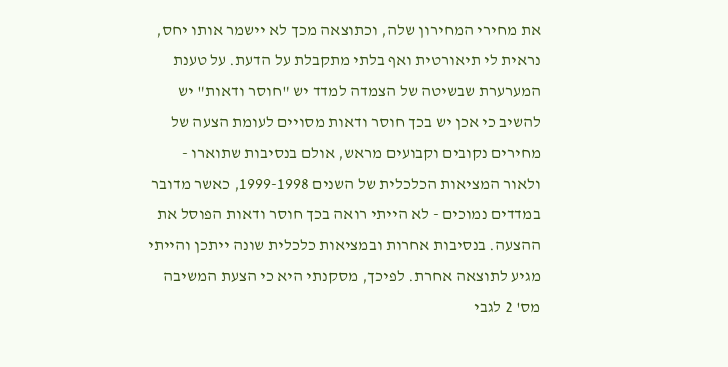את מחירי המחירון שלה, וכתוצאה מכך לא יישמר אותו יחס, נראית לי תיאורטית ואף בלתי מתקבלת על הדעת. על טענת המערערת שבשיטה של הצמדה למדד יש "חוסר ודאות" יש להשיב כי אכן יש בכך חוסר ודאות מסויים לעומת הצעה של מחירים נקובים וקבועים מראש, אולם בנסיבות שתוארו - ולאור המציאות הכלכלית של השנים 1999-1998, כאשר מדובר במדדים נמוכים - לא הייתי רואה בכך חוסר ודאות הפוסל את ההצעה. בנסיבות אחרות ובמציאות כלכלית שונה ייתכן והייתי מגיע לתוצאה אחרת. לפיכך, מסקנתי היא כי הצעת המשיבה מס' 2 לגבי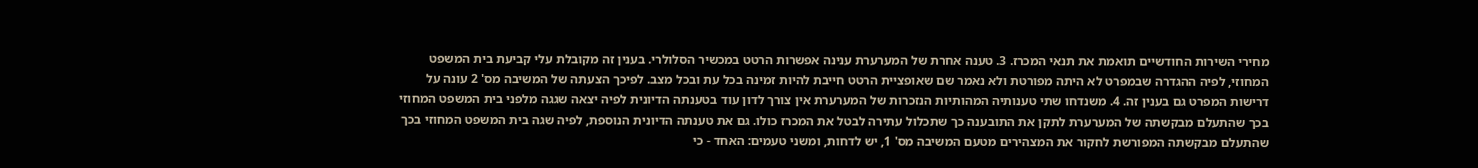מחירי השירות החודשיים תואמת את תנאי המכרז. 3. טענה אחרת של המערערת ענינה אפשרות הרטט במכשיר הסלולרי. בענין זה מקובלת עלי קביעת בית המשפט המחוזי, לפיה ההגדרה שבמפרט לא היתה מפורטת ולא נאמר שם שאופציית הרטט חייבת להיות זמינה בכל עת ובכל מצב. לפיכך הצעתה של המשיבה מס' 2 עונה על דרישות המפרט גם בענין זה. 4. משנדחו שתי טענותיה המהותיות הנזכרות של המערערת אין צורך לדון עוד בטענתה הדיונית לפיה יצאה שגגה מלפני בית המשפט המחוזי בכך שהתעלם מבקשתה של המערערת לתקן את התובענה כך שתכלול עתירה לבטל את המכרז כולו. גם את טענתה הדיונית הנוספת, לפיה שגה בית המשפט המחוזי בכך שהתעלם מבקשתה המפורשת לחקור את המצהירים מטעם המשיבה מס' 1, יש לדחות, ומשני טעמים: האחד - כי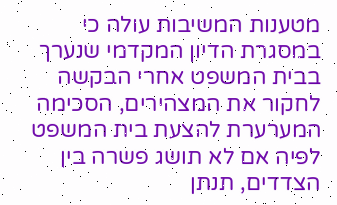מטענות המשיבות עולה כי במסגרת הדיון המקדמי שנערך בבית המשפט אחרי הבקשה לחקור את המצהירים, הסכימה המערערת להצעת בית המשפט לפיה אם לא תושג פשרה בין הצדדים, תנתן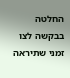החלטה בבקשה לצו זמני שתיראה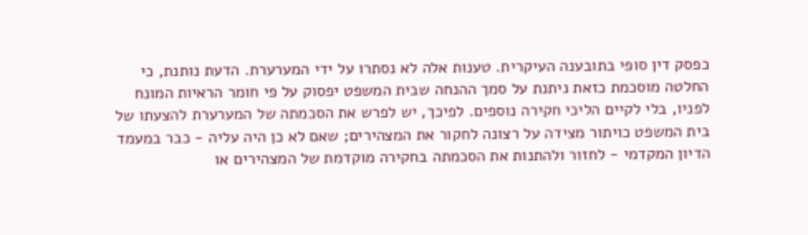כפסק דין סופי בתובענה העיקרית. טענות אלה לא נסתרו על ידי המערערת. הדעת נותנת, כי החלטה מוסכמת כזאת ניתנת על סמך ההנחה שבית המשפט יפסוק על פי חומר הראיות המונח לפניו, בלי לקיים הליכי חקירה נוספים. לפיכך, יש לפרש את הסכמתה של המערערת להצעתו של בית המשפט כויתור מצידה על רצונה לחקור את המצהירים; שאם לא כן היה עליה - כבר במעמד הדיון המקדמי - לחזור ולהתנות את הסכמתה בחקירה מוקדמת של המצהירים או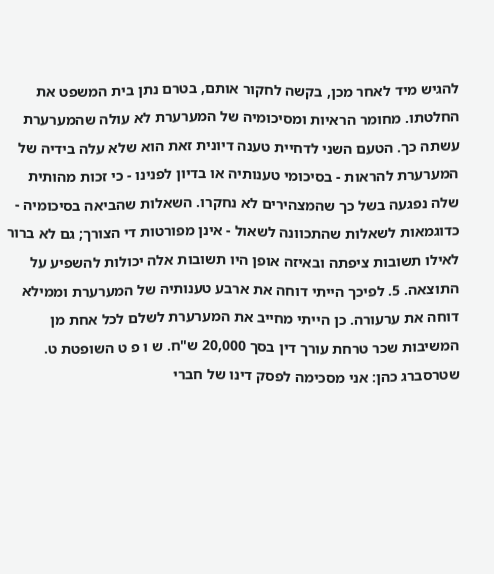להגיש מיד לאחר מכן, בקשה לחקור אותם, בטרם נתן בית המשפט את החלטתו. מחומר הראיות ומסיכומיה של המערערת לא עולה שהמערערת עשתה כך. הטעם השני לדחיית טענה דיונית זאת הוא שלא עלה בידיה של המערערת להראות - בסיכומי טענותיה או בדיון לפנינו - כי זכות מהותית שלה נפגעה בשל כך שהמצהירים לא נחקרו. השאלות שהביאה בסיכומיה - כדוגמאות לשאלות שהתכוונה לשאול - אינן מפורטות די הצורך; גם לא ברור לאילו תשובות ציפתה ובאיזה אופן היו תשובות אלה יכולות להשפיע על התוצאה. 5. לפיכך הייתי דוחה את ארבע טענותיה של המערערת וממילא דוחה את ערעורה. כן הייתי מחייב את המערערת לשלם לכל אחת מן המשיבות שכר טרחת עורך דין בסך 20,000 ש"ח. ש ו פ ט השופטת ט. שטרסברג כהן: אני מסכימה לפסק דינו של חברי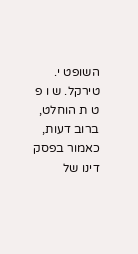השופט י. טירקל. ש ו פ ט ת הוחלט, ברוב דעות, כאמור בפסק דינו של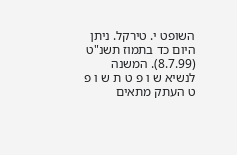השופט י. טירקל. ניתן היום כד בתמוז תשנ"ט (8.7.99). המשנה לנשיא ש ו פ ט ת ש ו פ ט העתק מתאים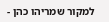למקור שמריהו כהן -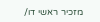מזכיר ראשי דו/